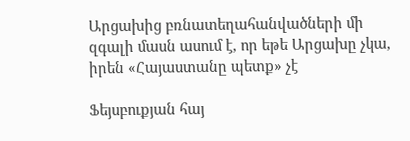Արցախից բռնատեղահանվածների մի զգալի մասն ասում է, որ եթե Արցախը չկա, իրեն «Հայաստանը պետք» չէ

Ֆեյսբուքյան հայ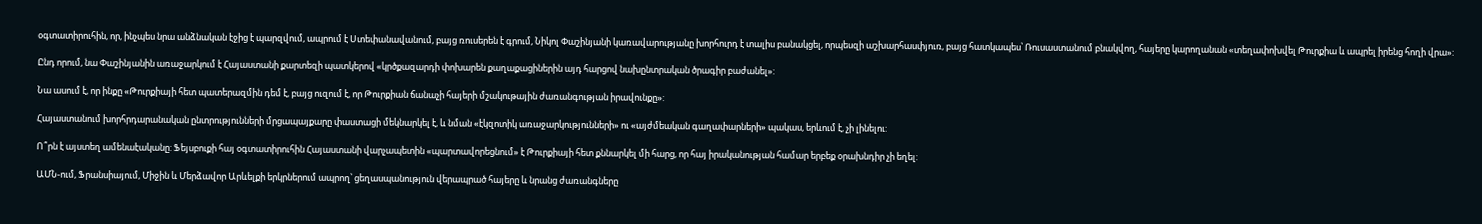օգտատիրուհին, որ, ինչպես նրա անձնական էջից է պարզվում, ապրում է Ստեփանավանում, բայց ռուսերեն է գրում, Նիկոլ Փաշինյանի կառավարությանը խորհուրդ է տալիս բանակցել, որպեսզի աշխարհասփյուռ, բայց հատկապես՝ Ռուսաստանում բնակվող, հայերը կարողանան «տեղափոխվել Թուրքիա և ապրել իրենց հողի վրա»:

Ընդ որում, նա Փաշինյանին առաջարկում է Հայաստանի քարտեզի պատկերով «կրծքազարդի փոխարեն քաղաքացիներին այդ հարցով նախընտրական ծրագիր բաժանել»:

Նա ասում է, որ ինքը «Թուրքիայի հետ պատերազմին դեմ է, բայց ուզում է, որ Թուրքիան ճանաչի հայերի մշակութային ժառանգության իրավունքը»:

Հայաստանում խորհրդարանական ընտրությունների մրցապայքարը փաստացի մեկնարկել է, և նման «էկզոտիկ առաջարկությունների» ու «այժմեական գաղափարների» պակաս, երևում է, չի լինելու:

Ո՞րն է այստեղ ամենաէականը: Ֆեյսբուքի հայ օգտատիրուհին Հայաստանի վարչապետին «պարտավորեցնում» է Թուրքիայի հետ քննարկել մի հարց, որ հայ իրականության համար երբեք օրախնդիր չի եղել:

ԱՄՆ-ում, Ֆրանսիայում, Միջին և Մերձավոր Արևելքի երկրներում ապրող՝ ցեղասպանություն վերապրած հայերը և նրանց ժառանգները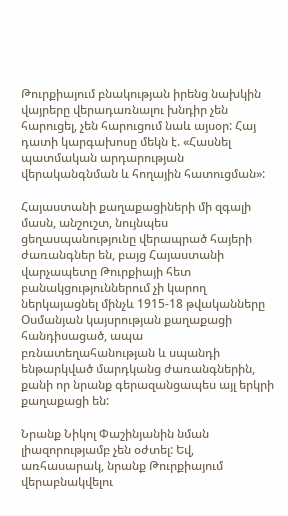Թուրքիայում բնակության իրենց նախկին վայրերը վերադառնալու խնդիր չեն հարուցել, չեն հարուցում նաև այսօր: Հայ դատի կարգախոսը մեկն է. «Հասնել պատմական արդարության վերականգնման և հողային հատուցման»:

Հայաստանի քաղաքացիների մի զգալի մասն, անշուշտ, նույնպես ցեղասպանությունը վերապրած հայերի ժառանգներ են, բայց Հայաստանի վարչապետը Թուրքիայի հետ բանակցություններում չի կարող ներկայացնել մինչև 1915-18 թվականները Օսմանյան կայսրության քաղաքացի հանդիսացած, ապա բռնատեղահանության և սպանդի ենթարկված մարդկանց ժառանգներին, քանի որ նրանք գերազանցապես այլ երկրի քաղաքացի են:

Նրանք Նիկոլ Փաշինյանին նման լիազորությամբ չեն օժտել: Եվ, առհասարակ, նրանք Թուրքիայում վերաբնակվելու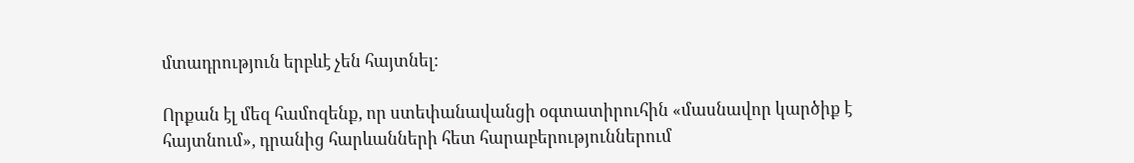մտադրություն երբևէ չեն հայտնել:

Որքան էլ մեզ համոզենք, որ ստեփանավանցի օգտատիրուհին «մասնավոր կարծիք է հայտնում», դրանից հարևանների հետ հարաբերություններում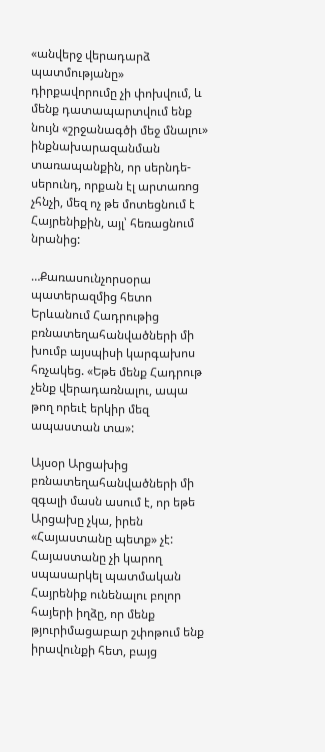«անվերջ վերադարձ պատմությանը» դիրքավորումը չի փոխվում, և մենք դատապարտվում ենք նույն «շրջանագծի մեջ մնալու» ինքնախարազանման տառապանքին, որ սերնդե-սերունդ, որքան էլ արտառոց չհնչի, մեզ ոչ թե մոտեցնում է Հայրենիքին, այլ՝ հեռացնում նրանից:

…Քառասունչորսօրա պատերազմից հետո Երևանում Հադրութից բռնատեղահանվածների մի խումբ այսպիսի կարգախոս հռչակեց. «Եթե մենք Հադրութ չենք վերադառնալու, ապա թող որեւէ երկիր մեզ ապաստան տա»:

Այսօր Արցախից բռնատեղահանվածների մի զգալի մասն ասում է, որ եթե Արցախը չկա, իրեն «Հայաստանը պետք» չէ: Հայաստանը չի կարող սպասարկել պատմական Հայրենիք ունենալու բոլոր հայերի իղձը, որ մենք թյուրիմացաբար շփոթում ենք իրավունքի հետ, բայց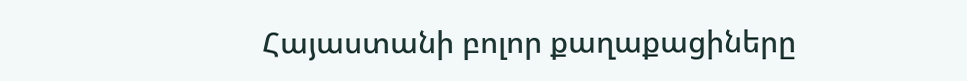Հայաստանի բոլոր քաղաքացիները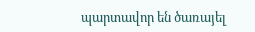պարտավոր են ծառայել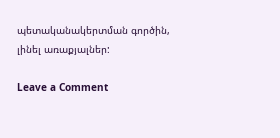պետականակերտման գործին, լինել առաքյալներ:

Leave a Comment